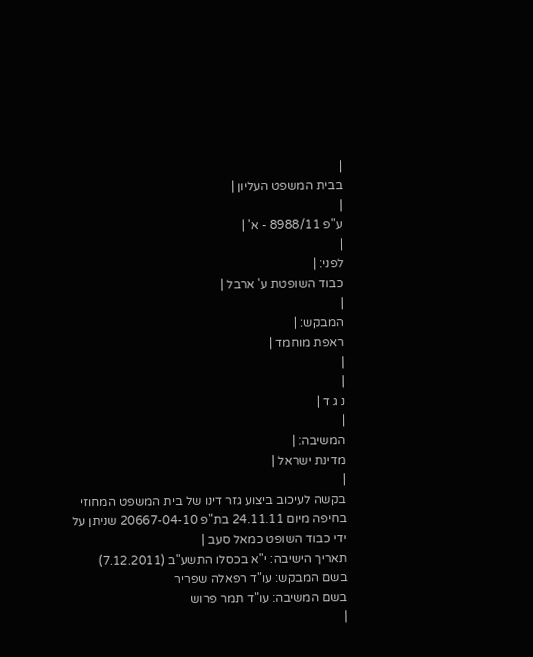|
בבית המשפט העליון |
|
ע"פ 8988/11 - א' |
|
לפני: |
כבוד השופטת ע' ארבל |
|
המבקש: |
ראפת מוחמד |
|
|
נ ג ד |
|
המשיבה: |
מדינת ישראל |
|
בקשה לעיכוב ביצוע גזר דינו של בית המשפט המחוזי בחיפה מיום 24.11.11 בת"פ 20667-04-10 שניתן על ידי כבוד השופט כמאל סעב |
תאריך הישיבה: י"א בכסלו התשע"ב (7.12.2011)
בשם המבקש: עו"ד רפאלה שפריר
בשם המשיבה: עו"ד תמר פרוש
|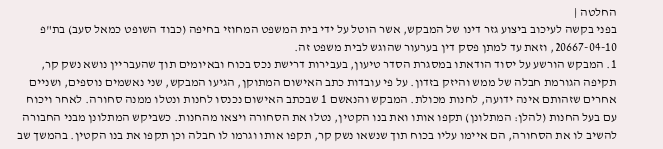החלטה |
בפני בקשה לעיכוב ביצוע גזר דינו של המבקש, אשר הוטל על ידי בית המשפט המחוזי בחיפה (כבוד השופט כמאל סעב) בת"פ 20667-04-10, וזאת עד למתן פסק דין בערעור שהוגש לבית משפט זה.
1. המבקש הורשע על יסוד הודאתו במסגרת הסדר טיעון, בעבירות דרישת נכס בכוח ובאיומים תוך שהעבריין נושא נשק קר, תקיפה הגורמת חבלה של ממש והיזק בזדון. על פי עובדות כתב האישום המתוקן, הגיעו המבקש, שני נאשמים נוספים, ושניים אחרים שזהותם אינה ידועה, לחנות מכולת. המבקש והנאשם 1 שבכתב האישום נכנסו לחנות ונטלו ממנה סחורה. לאחר ויכוח עם בעל החנות (להלן: המתלונן) תקפו אותו ואת בנו הקטין, נטלו את הסחורה ויצאו מהחנות. כשביקש המתלונן מבני החבורה להשיב לו את הסחורה, הם איימו עליו בכוח תוך שנשאו נשק קר, תקפו אותו וגרמו לו חבלה וכן תקפו את בנו הקטין. בהמשך שב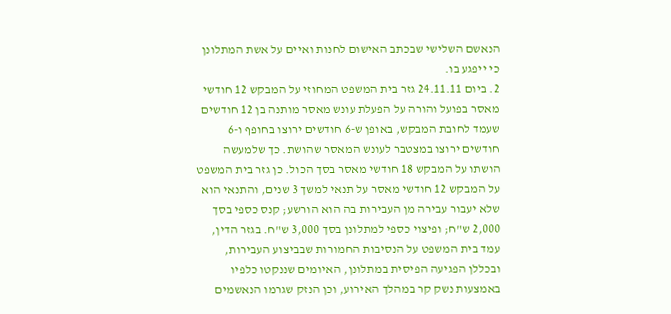הנאשם השלישי שבכתב האישום לחנות ואיים על אשת המתלונן כי ייפגע בו.
2. ביום 24.11.11 גזר בית המשפט המחוזי על המבקש 12 חודשי מאסר בפועל והורה על הפעלת עונש מאסר מותנה בן 12 חודשים שעמד לחובת המבקש, באופן ש-6 חודשים ירוצו בחופף ו-6 חודשים ירוצו במצטבר לעונש המאסר שהושת. כך שלמעשה הושתו על המבקש 18 חודשי מאסר בסך הכול. כן גזר בית המשפט על המבקש 12 חודשי מאסר על תנאי למשך 3 שנים, והתנאי הוא שלא יעבור עבירה מן העבירות בה הוא הורשע; קנס כספי בסך 2,000 ש"ח; ופיצוי כספי למתלונן בסך 3,000 ש"ח. בגזר הדין, עמד בית המשפט על הנסיבות החמורות שבביצוע העבירות, ובכללן הפגיעה הפיסית במתלונן, האיומים שננקטו כלפיו באמצעות נשק קר במהלך האירוע, וכן הנזק שגרמו הנאשמים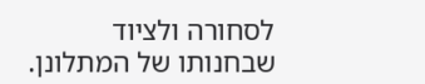לסחורה ולציוד שבחנותו של המתלונן.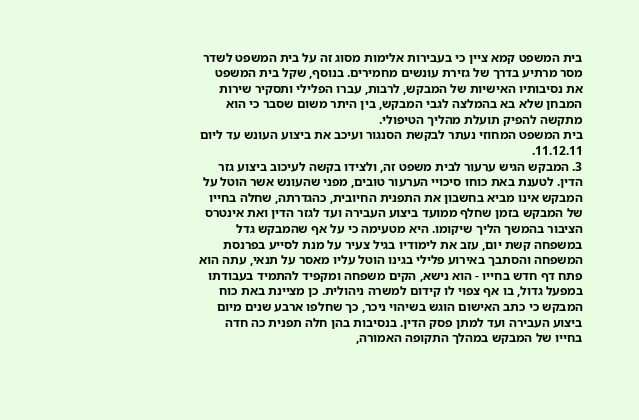בית המשפט קמא ציין כי בעבירות אלימות מסוג זה על בית המשפט לשדר מסר מרתיע בדרך של גזירת עונשים מחמירים. בנוסף, שקל בית המשפט את נסיבותיו האישיות של המבקש, לרבות, עברו הפלילי ותסקיר שירות המבחן שלא בא בהמלצה לגבי המבקש, בין היתר משום שסבר כי הוא מתקשה להפיק תועלת מהליך הטיפולי.
בית המשפט המחוזי נעתר לבקשת הסנגור ועיכב את ביצוע העונש עד ליום 11.12.11.
3. המבקש הגיש ערעור לבית משפט זה, ולצידו בקשה לעיכוב ביצוע גזר הדין. לטענת באת כוחו סיכויי הערעור טובים, מפני שהעונש אשר הוטל על המבקש אינו מביא בחשבון את התפנית החיובית, כהגדרתה, שחלה בחייו של המבקש בזמן שחלף ממועד ביצוע העבירה ועד לגזר הדין ואת אינטרס הציבור בהמשך הליך שיקומו. היא מטעימה כי על אף שהמבקש גדל במשפחה קשת יום, עזב את לימודיו בגיל צעיר על מנת לסייע בפרנסת המשפחה והסתבך באירוע פלילי בגינו הוטל עליו מאסר על תנאי, עתה הוא פתח דף חדש בחייו - הוא נישא, הקים משפחה ומקפיד להתמיד בעבודתו במפעל גדול, בו אף צפוי לו קידום למשרה ניהולית. כן מציינת באת כוח המבקש כי כתב האישום הוגש בשיהוי ניכר, כך שחלפו ארבע שנים מיום ביצוע העבירה ועד למתן פסק הדין. בנסיבות בהן חלה תפנית כה חדה בחייו של המבקש במהלך התקופה האמורה,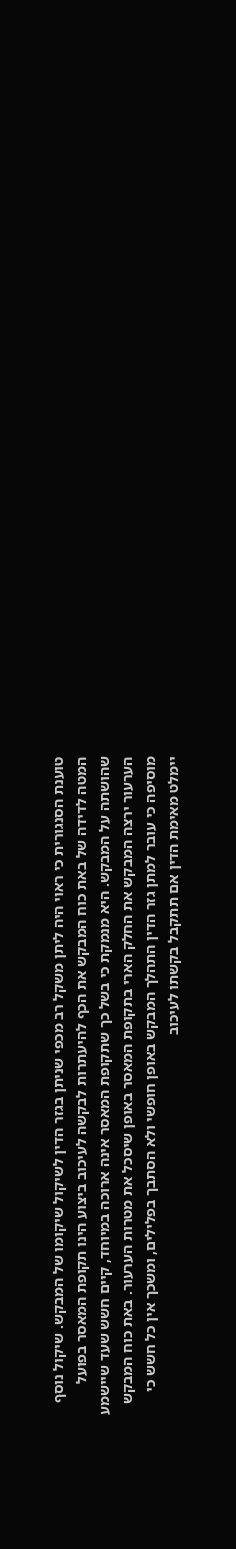טוענת הסנגורית כי ראוי היה ליתן משקל רב מכפי שניתן בגזר הדין לשיקול שיקומו של המבקש. שיקול נוסף המטה לדידה של באת כוח המבקש את הכף להיעתרות לבקשה לעיכוב ביצוע הינו תקופת המאסר בפועל שהושתה על המבקש. היא מנמקת כי בשל כך שתקופת המאסר אינה ארוכה במיוחד, קיים חשש שעד שיישמע הערעור ירצה המבקש את החלק הארי בתקופת המאסר באופן שיסכל את מטרות הערעור. באת כוח המבקש מוסיפה כי עובר למתן גזר הדין התהלך המבקש באופן חופשי ולא הסתבך בפלילים, ומשכך אין כל חשש כי יימלט מאימת הדין אם תתקבל בקשתו לעיכוב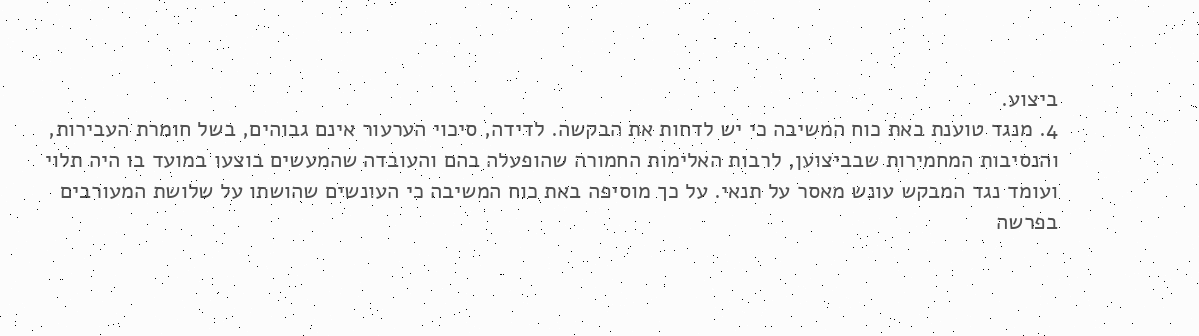ביצוע.
4. מנגד טוענת באת כוח המשיבה כי יש לדחות את הבקשה. לדידה, סיכוי הערעור אינם גבוהים, בשל חומרת העבירות, והנסיבות המחמירות שבביצוען, לרבות האלימות החמורה שהופעלה בהם והעובדה שהמעשים בוצעו במועד בו היה תלוי ועומד נגד המבקש עונש מאסר על תנאי. על כך מוסיפה באת כוח המשיבה כי העונשים שהושתו על שלושת המעורבים בפרשה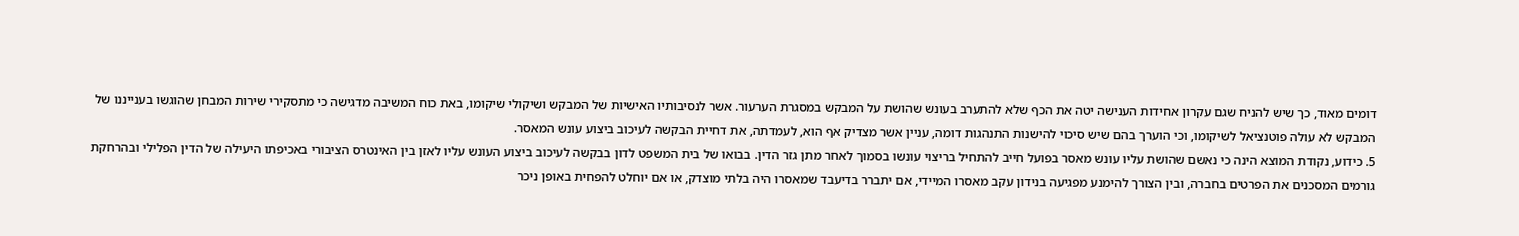דומים מאוד, כך שיש להניח שגם עקרון אחידות הענישה יטה את הכף שלא להתערב בעונש שהושת על המבקש במסגרת הערעור. אשר לנסיבותיו האישיות של המבקש ושיקולי שיקומו, באת כוח המשיבה מדגישה כי מתסקירי שירות המבחן שהוגשו בענייננו של המבקש לא עולה פוטנציאל לשיקומו, וכי הוערך בהם שיש סיכוי להישנות התנהגות דומה, עניין אשר מצדיק אף הוא, לעמדתה, את דחיית הבקשה לעיכוב ביצוע עונש המאסר.
5. כידוע, נקודת המוצא הינה כי נאשם שהושת עליו עונש מאסר בפועל חייב להתחיל בריצוי עונשו בסמוך לאחר מתן גזר הדין. בבואו של בית המשפט לדון בבקשה לעיכוב ביצוע העונש עליו לאזן בין האינטרס הציבורי באכיפתו היעילה של הדין הפלילי ובהרחקת גורמים המסכנים את הפרטים בחברה, ובין הצורך להימנע מפגיעה בנידון עקב מאסרו המיידי, אם יתברר בדיעבד שמאסרו היה בלתי מוצדק, או אם יוחלט להפחית באופן ניכר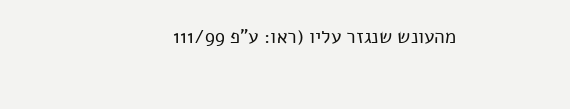מהעונש שנגזר עליו (ראו: ע"פ 111/99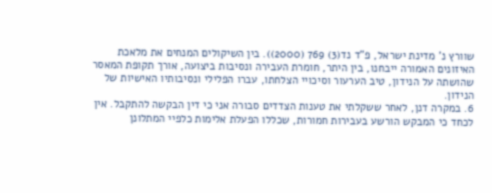שוורץ נ' מדינת ישראל, פ"ד נד(3) 769 (2000)). בין השיקולים המנחים את מלאכת האיזונים האמורה ייבחנו, בין היתר, חומרת העבירה ונסיבות ביצועה, אורך תקופת המאסר שהושתה על הנידון, טיב הערעור וסיכויי הצלחתו, עברו הפלילי ונסיבותיו האישיות של הנידון.
6. במקרה דנן, לאחר ששקלתי את טענות הצדדים סבורה אני כי דין הבקשה להתקבל. אין לכחד כי המבקש הורשע בעבירות חמורות, שכללו הפעלת אלימות כלפיי המתלונן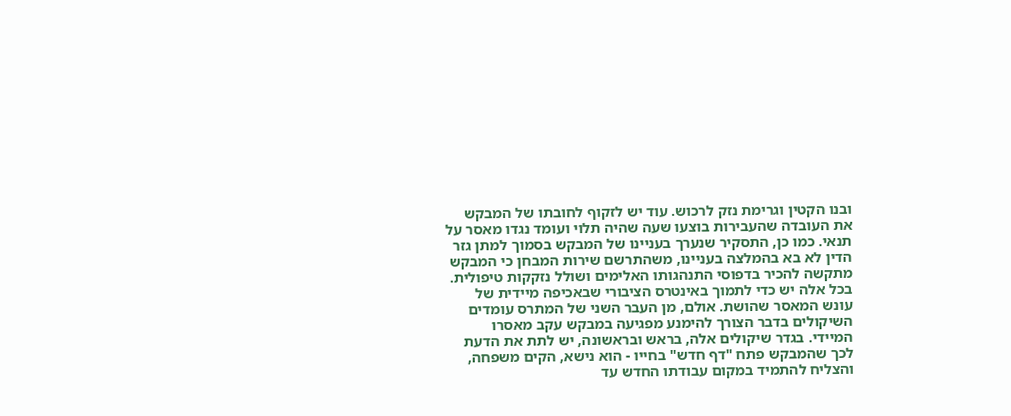ובנו הקטין וגרימת נזק לרכוש. עוד יש לזקוף לחובתו של המבקש את העובדה שהעבירות בוצעו שעה שהיה תלוי ועומד נגדו מאסר על תנאי. כמו כן, התסקיר שנערך בעניינו של המבקש בסמוך למתן גזר הדין לא בא בהמלצה בעניינו, משהתרשם שירות המבחן כי המבקש מתקשה להכיר בדפוסי התנהגותו האלימים ושולל נזקקות טיפולית. בכל אלה יש כדי לתמוך באינטרס הציבורי שבאכיפה מיידית של עונש המאסר שהושת. אולם, מן העבר השני של המתרס עומדים השיקולים בדבר הצורך להימנע מפגיעה במבקש עקב מאסרו המיידי. בגדר שיקולים אלה, בראש ובראשונה, יש לתת את הדעת לכך שהמבקש פתח "דף חדש" בחייו - הוא נישא, הקים משפחה, והצליח להתמיד במקום עבודתו החדש עד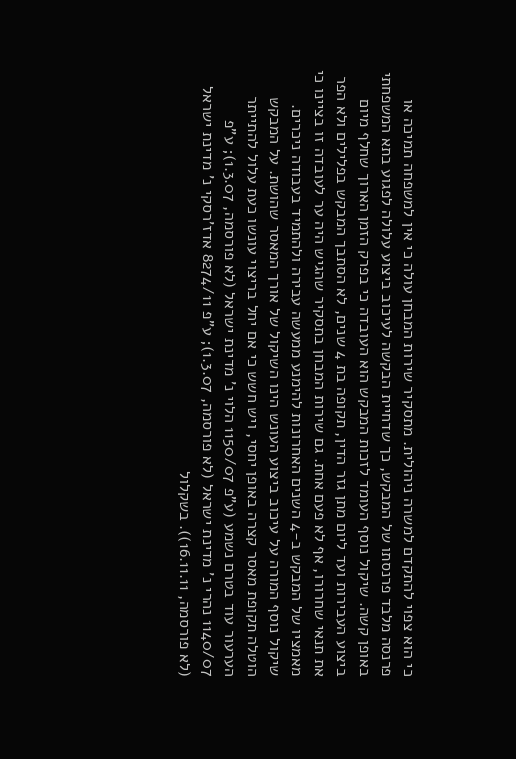כי הוא צפוי להתקדם למשרה ניהולית. מתסקיר שירות המבחן עולה כי אין למשפחה תמיכה או פרנסה מלבד פרנסתו של המבקש, כך שדחיית הבקשה לעיכוב ביצוע עלולה לפגוע בתא המשפחתי באופן קשה. שיקול נוסף העומד לזכות המבקש הוא העובדה כי בפרק הזמן הארוך שחלף מיום ביצוע העבירות ועד ליום מתן גזר הדין, תקופה בת 4 שנים, לא הסתבך המבקש בפלילים ולא הפר את תנאי שחרורו, אף לא פעם אחת. גם שירות המבחן בתסקיר שהגיש היה ער לעובדה זו בציינו כי מאמציו של המבקש ב-4 השנים האחרונות להימנע ממעשה עבירה ולהתמיד בעבודה ניכרים. שיקול נוסף המורה על עיכוב ביצוע העונש הינו השיקול של אורך המאסר שהושת. על המבקש הוטלה תקופת מאסר קצרה באופן יחסי, ויש חשש כי אם יחל בריצוי עונשו כעת עלול להתייתר הערעור עוד בטרם נשמע (ע"פ 1150/07 הלוי נ' מדינת ישראל (לא פורסמה, 1.3.07); ע"פ 1140/07 נהרי נ' מדינת ישראל (לא פורסמה, 1.3.07); ע"פ 8274/11 אדז'רסקי נ' מדינת ישראל (לא פורסמה, 16.11.11)). בשקלול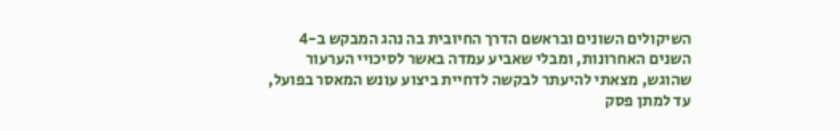השיקולים השונים ובראשם הדרך החיובית בה נהג המבקש ב-4 השנים האחרונות, ומבלי שאביע עמדה באשר לסיכויי הערעור שהוגש, מצאתי להיעתר לבקשה לדחיית ביצוע עונש המאסר בפועל, עד למתן פסק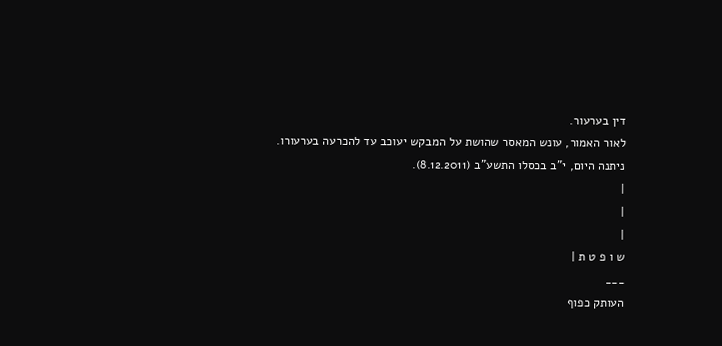דין בערעור.
לאור האמור, עונש המאסר שהושת על המבקש יעוכב עד להכרעה בערעורו.
ניתנה היום, י"ב בכסלו התשע"ב (8.12.2011).
|
|
|
ש ו פ ט ת |
___
העותק כפוף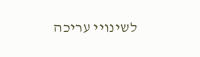לשינויי עריכה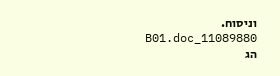וניסוח. 11089880_B01.doc הג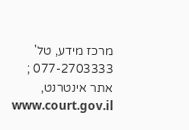מרכז מידע, טל' 077-2703333 ; אתר אינטרנט, www.court.gov.il